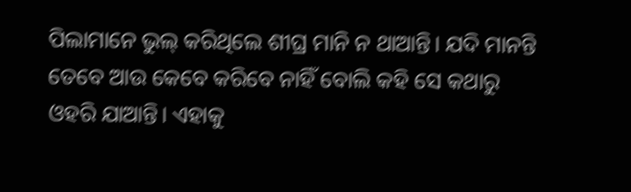ପିଲାମାନେ ଭୁଲ୍ କରିଥିଲେ ଶୀଘ୍ର ମାନି ନ ଥାଆନ୍ତି। ଯଦି ମାନନ୍ତି ତେବେ ଆଉ କେବେ କରିବେ ନାହିଁ ବୋଲି କହି ସେ କଥାରୁ ଓହରି ଯାଆନ୍ତି। ଏହାକୁ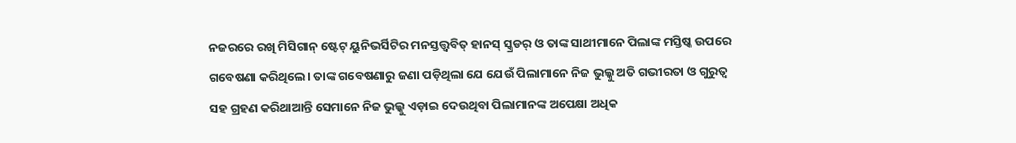ନଜରରେ ରଖି ମିସିଗାନ୍ ଷ୍ଟେଟ୍ ୟୁନିଭର୍ସିଟିର ମନସ୍ତତ୍ତ୍ବବିତ୍ ହାନସ୍ ସ୍କ୍ରଡର୍ ଓ ତାଙ୍କ ସାଥୀମାନେ ପିଲାଙ୍କ ମସ୍ତିଷ୍କ ଉପରେ ଗବେଷଣା କରିଥିଲେ। ତାଙ୍କ ଗବେଷଣାରୁ ଜଣା ପଡ଼ିଥିଲା ଯେ ଯେଉଁ ପିଲାମାନେ ନିଜ ଭୁଲ୍କୁ ଅତି ଗଭୀରତା ଓ ଗୁରୁତ୍ବ ସହ ଗ୍ରହଣ କରିଥାଆନ୍ତି ସେମାନେ ନିଜ ଭୁଲ୍କୁ ଏଡ଼ାଇ ଦେଉଥିବା ପିଲାମାନଙ୍କ ଅପେକ୍ଷା ଅଧିକ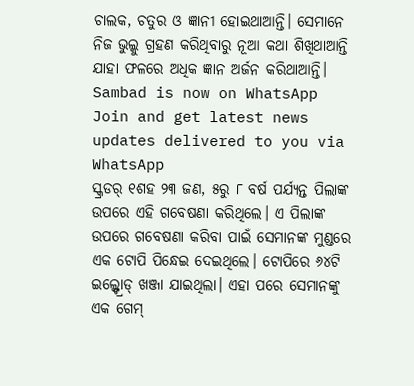ଚାଲକ, ଚତୁର ଓ ଜ୍ଞାନୀ ହୋଇଥାଆନ୍ତି। ସେମାନେ ନିଜ ଭୁଲ୍କୁ ଗ୍ରହଣ କରିଥିବାରୁ ନୂଆ କଥା ଶିଖିଥାଆନ୍ତି ଯାହା ଫଳରେ ଅଧିକ ଜ୍ଞାନ ଅର୍ଜନ କରିଥାଆନ୍ତି।
Sambad is now on WhatsApp
Join and get latest news updates delivered to you via WhatsApp
ସ୍କ୍ରଡର୍ ୧ଶହ ୨୩ ଜଣ, ୫ରୁ ୮ ବର୍ଷ ପର୍ଯ୍ୟନ୍ତ ପିଲାଙ୍କ ଉପରେ ଏହି ଗବେଷଣା କରିଥିଲେ। ଏ ପିଲାଙ୍କ ଉପରେ ଗବେଷଣା କରିବା ପାଇଁ ସେମାନଙ୍କ ମୁଣ୍ଡରେ ଏକ ଟୋପି ପିନ୍ଧେଇ ଦେଇଥିଲେ। ଟୋପିରେ ୬୪ଟି ଇଲ୍କ୍ଟ୍ରୋଡ୍ ଖଞ୍ଜା ଯାଇଥିଲା। ଏହା ପରେ ସେମାନଙ୍କୁ ଏକ ଗେମ୍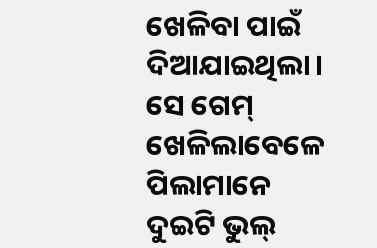ଖେଳିବା ପାଇଁ ଦିଆଯାଇଥିଲା। ସେ ଗେମ୍ ଖେଳିଲାବେଳେ ପିଲାମାନେ ଦୁଇଟି ଭୁଲ୍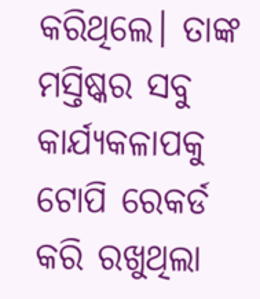କରିଥିଲେ। ତାଙ୍କ ମସ୍ତିଷ୍କର ସବୁ କାର୍ଯ୍ୟକଳାପକୁ ଟୋପି ରେକର୍ଡ କରି ରଖୁଥିଲା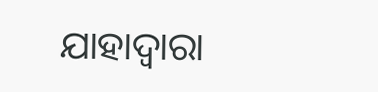ଯାହାଦ୍ବାରା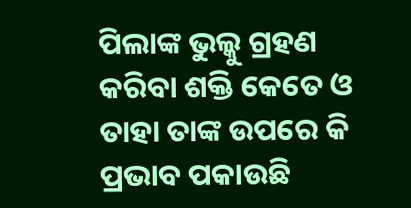ପିଲାଙ୍କ ଭୁଲ୍କୁ ଗ୍ରହଣ କରିବା ଶକ୍ତି କେତେ ଓ ତାହା ତାଙ୍କ ଉପରେ କି ପ୍ରଭାବ ପକାଉଛି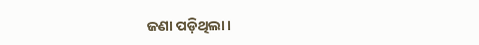ଜଣା ପଡ଼ିଥିଲା।